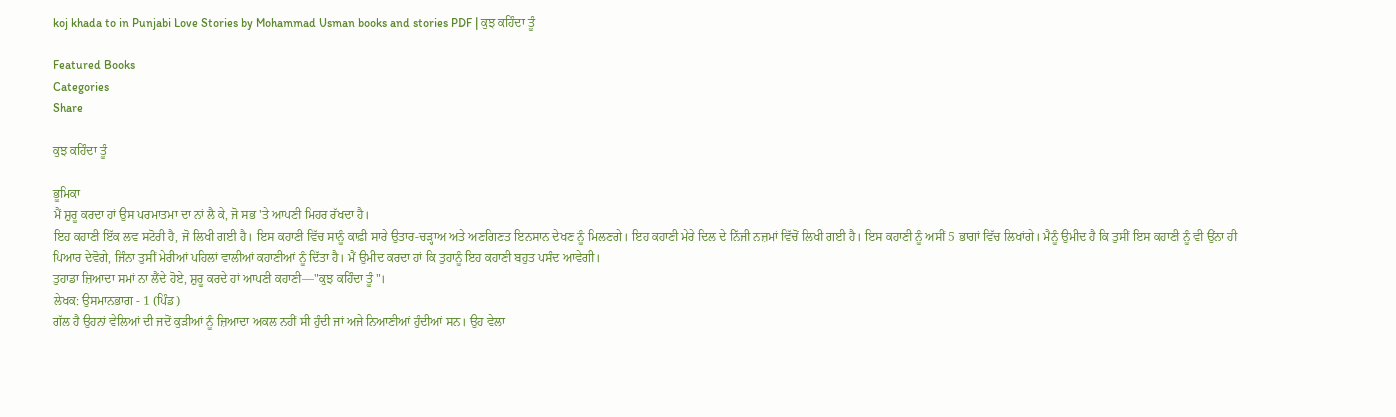koj khada to in Punjabi Love Stories by Mohammad Usman books and stories PDF | ਕੁਝ ਕਹਿੰਦਾ ਤੂੰ

Featured Books
Categories
Share

ਕੁਝ ਕਹਿੰਦਾ ਤੂੰ

ਭੂਮਿਕਾ
ਮੈਂ ਸ਼ੁਰੂ ਕਰਦਾ ਹਾਂ ਉਸ ਪਰਮਾਤਮਾ ਦਾ ਨਾਂ ਲੈ ਕੇ, ਜੋ ਸਭ 'ਤੇ ਆਪਣੀ ਮਿਹਰ ਰੱਖਦਾ ਹੈ।
ਇਹ ਕਹਾਣੀ ਇੱਕ ਲਵ ਸਟੋਰੀ ਹੈ, ਜੋ ਲਿਖੀ ਗਈ ਹੈ। ਇਸ ਕਹਾਣੀ ਵਿੱਚ ਸਾਨੂੰ ਕਾਫ਼ੀ ਸਾਰੇ ਉਤਾਰ-ਚੜ੍ਹਾਅ ਅਤੇ ਅਣਗਿਣਤ ਇਨਸਾਨ ਦੇਖਣ ਨੂੰ ਮਿਲਣਗੇ। ਇਹ ਕਹਾਣੀ ਮੇਰੇ ਦਿਲ ਦੇ ਨਿੱਜੀ ਨਜ਼ਮਾਂ ਵਿੱਚੋਂ ਲਿਖੀ ਗਈ ਹੈ। ਇਸ ਕਹਾਣੀ ਨੂੰ ਅਸੀਂ 5 ਭਾਗਾਂ ਵਿੱਚ ਲਿਖਾਂਗੇ। ਮੈਨੂੰ ਉਮੀਦ ਹੈ ਕਿ ਤੁਸੀਂ ਇਸ ਕਹਾਣੀ ਨੂੰ ਵੀ ਉਂਨਾ ਹੀ ਪਿਆਰ ਦੇਵੋਗੇ, ਜਿੰਨਾ ਤੁਸੀਂ ਮੇਰੀਆਂ ਪਹਿਲਾਂ ਵਾਲੀਆਂ ਕਹਾਣੀਆਂ ਨੂੰ ਦਿੱਤਾ ਹੈ। ਮੈਂ ਉਮੀਦ ਕਰਦਾ ਹਾਂ ਕਿ ਤੁਹਾਨੂੰ ਇਹ ਕਹਾਣੀ ਬਹੁਤ ਪਸੰਦ ਆਵੇਗੀ।
ਤੁਹਾਡਾ ਜ਼ਿਆਦਾ ਸਮਾਂ ਨਾ ਲੈਂਦੇ ਹੋਏ, ਸ਼ੁਰੂ ਕਰਦੇ ਹਾਂ ਆਪਣੀ ਕਹਾਣੀ—"ਕੁਝ ਕਹਿੰਦਾ ਤੂੰ"।
ਲੇਖਕ: ਉਸਮਾਨਭਾਗ - 1 (ਪਿੰਡ)
ਗੱਲ ਹੈ ਉਹਨਾਂ ਵੇਲਿਆਂ ਦੀ ਜਦੋਂ ਕੁੜੀਆਂ ਨੂੰ ਜ਼ਿਆਦਾ ਅਕਲ ਨਹੀਂ ਸੀ ਹੁੰਦੀ ਜਾਂ ਅਜੇ ਨਿਆਣੀਆਂ ਹੁੰਦੀਆਂ ਸਨ। ਉਹ ਵੇਲਾ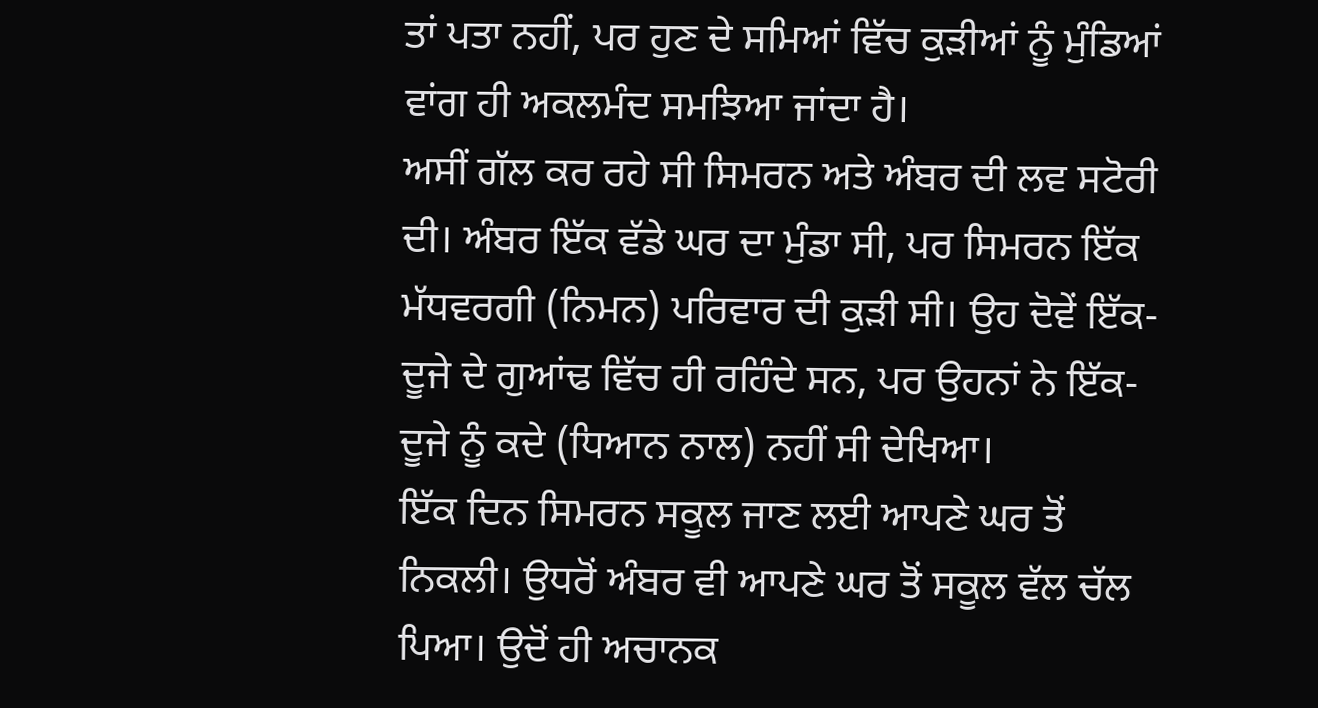ਤਾਂ ਪਤਾ ਨਹੀਂ, ਪਰ ਹੁਣ ਦੇ ਸਮਿਆਂ ਵਿੱਚ ਕੁੜੀਆਂ ਨੂੰ ਮੁੰਡਿਆਂ ਵਾਂਗ ਹੀ ਅਕਲਮੰਦ ਸਮਝਿਆ ਜਾਂਦਾ ਹੈ।
ਅਸੀਂ ਗੱਲ ਕਰ ਰਹੇ ਸੀ ਸਿਮਰਨ ਅਤੇ ਅੰਬਰ ਦੀ ਲਵ ਸਟੋਰੀ ਦੀ। ਅੰਬਰ ਇੱਕ ਵੱਡੇ ਘਰ ਦਾ ਮੁੰਡਾ ਸੀ, ਪਰ ਸਿਮਰਨ ਇੱਕ ਮੱਧਵਰਗੀ (ਨਿਮਨ) ਪਰਿਵਾਰ ਦੀ ਕੁੜੀ ਸੀ। ਉਹ ਦੋਵੇਂ ਇੱਕ-ਦੂਜੇ ਦੇ ਗੁਆਂਢ ਵਿੱਚ ਹੀ ਰਹਿੰਦੇ ਸਨ, ਪਰ ਉਹਨਾਂ ਨੇ ਇੱਕ-ਦੂਜੇ ਨੂੰ ਕਦੇ (ਧਿਆਨ ਨਾਲ) ਨਹੀਂ ਸੀ ਦੇਖਿਆ।
ਇੱਕ ਦਿਨ ਸਿਮਰਨ ਸਕੂਲ ਜਾਣ ਲਈ ਆਪਣੇ ਘਰ ਤੋਂ ਨਿਕਲੀ। ਉਧਰੋਂ ਅੰਬਰ ਵੀ ਆਪਣੇ ਘਰ ਤੋਂ ਸਕੂਲ ਵੱਲ ਚੱਲ ਪਿਆ। ਉਦੋਂ ਹੀ ਅਚਾਨਕ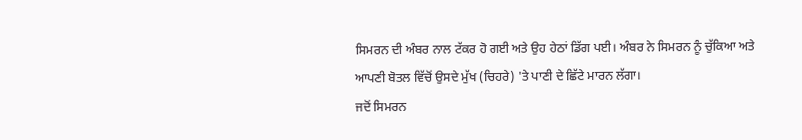ਸਿਮਰਨ ਦੀ ਅੰਬਰ ਨਾਲ ਟੱਕਰ ਹੋ ਗਈ ਅਤੇ ਉਹ ਹੇਠਾਂ ਡਿੱਗ ਪਈ। ਅੰਬਰ ਨੇ ਸਿਮਰਨ ਨੂੰ ਚੁੱਕਿਆ ਅਤੇ ਆਪਣੀ ਬੋਤਲ ਵਿੱਚੋਂ ਉਸਦੇ ਮੁੱਖ (ਚਿਹਰੇ) 'ਤੇ ਪਾਣੀ ਦੇ ਛਿੱਟੇ ਮਾਰਨ ਲੱਗਾ।
ਜਦੋਂ ਸਿਮਰਨ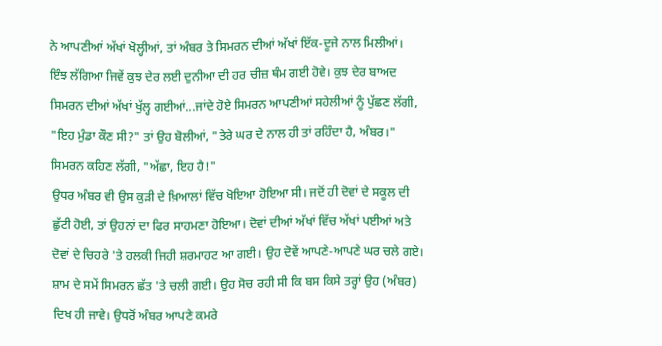ਨੇ ਆਪਣੀਆਂ ਅੱਖਾਂ ਖੋਲ੍ਹੀਆਂ, ਤਾਂ ਅੰਬਰ ਤੇ ਸਿਮਰਨ ਦੀਆਂ ਅੱਖਾਂ ਇੱਕ-ਦੂਜੇ ਨਾਲ ਮਿਲੀਆਂ। ਇੰਝ ਲੱਗਿਆ ਜਿਵੇਂ ਕੁਝ ਦੇਰ ਲਈ ਦੁਨੀਆ ਦੀ ਹਰ ਚੀਜ਼ ਥੰਮ ਗਈ ਹੋਵੇ। ਕੁਝ ਦੇਰ ਬਾਅਦ ਸਿਮਰਨ ਦੀਆਂ ਅੱਖਾਂ ਖੁੱਲ੍ਹ ਗਈਆਂ...ਜਾਂਦੇ ਹੋਏ ਸਿਮਰਨ ਆਪਣੀਆਂ ਸਹੇਲੀਆਂ ਨੂੰ ਪੁੱਛਣ ਲੱਗੀ, "ਇਹ ਮੁੰਡਾ ਕੌਣ ਸੀ?" ਤਾਂ ਉਹ ਬੋਲੀਆਂ, "ਤੇਰੇ ਘਰ ਦੇ ਨਾਲ ਹੀ ਤਾਂ ਰਹਿੰਦਾ ਹੈ, ਅੰਬਰ।" ਸਿਮਰਨ ਕਹਿਣ ਲੱਗੀ, "ਅੱਛਾ, ਇਹ ਹੈ!"
ਉਧਰ ਅੰਬਰ ਵੀ ਉਸ ਕੁੜੀ ਦੇ ਖ਼ਿਆਲਾਂ ਵਿੱਚ ਖੋਇਆ ਹੋਇਆ ਸੀ। ਜਦੋਂ ਹੀ ਦੋਵਾਂ ਦੇ ਸਕੂਲ ਦੀ ਛੁੱਟੀ ਹੋਈ, ਤਾਂ ਉਹਨਾਂ ਦਾ ਫਿਰ ਸਾਹਮਣਾ ਹੋਇਆ। ਦੋਵਾਂ ਦੀਆਂ ਅੱਖਾਂ ਵਿੱਚ ਅੱਖਾਂ ਪਈਆਂ ਅਤੇ ਦੋਵਾਂ ਦੇ ਚਿਹਰੇ 'ਤੇ ਹਲਕੀ ਜਿਹੀ ਸ਼ਰਮਾਹਟ ਆ ਗਈ। ਉਹ ਦੋਵੇਂ ਆਪਣੇ-ਆਪਣੇ ਘਰ ਚਲੇ ਗਏ।
ਸ਼ਾਮ ਦੇ ਸਮੇਂ ਸਿਮਰਨ ਛੱਤ 'ਤੇ ਚਲੀ ਗਈ। ਉਹ ਸੋਚ ਰਹੀ ਸੀ ਕਿ ਬਸ ਕਿਸੇ ਤਰ੍ਹਾਂ ਉਹ (ਅੰਬਰ) ਦਿਖ ਹੀ ਜਾਵੇ। ਉਧਰੋਂ ਅੰਬਰ ਆਪਣੇ ਕਮਰੇ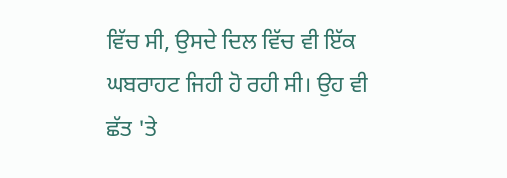ਵਿੱਚ ਸੀ, ਉਸਦੇ ਦਿਲ ਵਿੱਚ ਵੀ ਇੱਕ ਘਬਰਾਹਟ ਜਿਹੀ ਹੋ ਰਹੀ ਸੀ। ਉਹ ਵੀ ਛੱਤ 'ਤੇ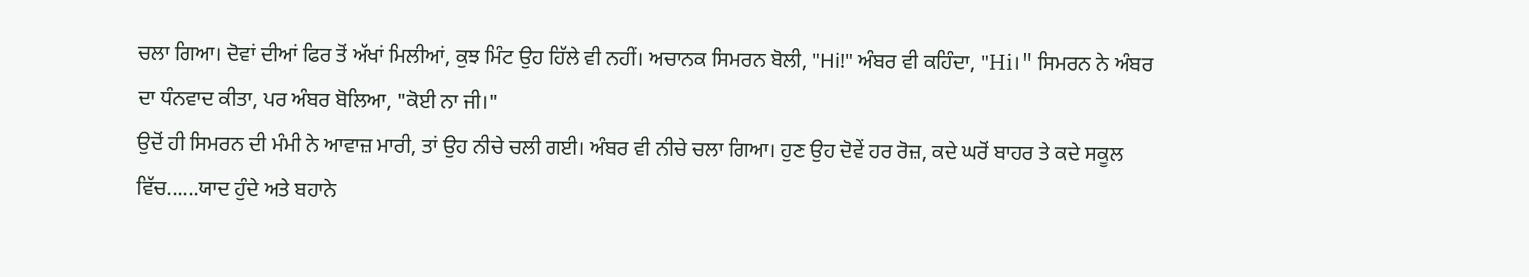ਚਲਾ ਗਿਆ। ਦੋਵਾਂ ਦੀਆਂ ਫਿਰ ਤੋਂ ਅੱਖਾਂ ਮਿਲੀਆਂ, ਕੁਝ ਮਿੰਟ ਉਹ ਹਿੱਲੇ ਵੀ ਨਹੀਂ। ਅਚਾਨਕ ਸਿਮਰਨ ਬੋਲੀ, "Hi!" ਅੰਬਰ ਵੀ ਕਹਿੰਦਾ, "Hi।" ਸਿਮਰਨ ਨੇ ਅੰਬਰ ਦਾ ਧੰਨਵਾਦ ਕੀਤਾ, ਪਰ ਅੰਬਰ ਬੋਲਿਆ, "ਕੋਈ ਨਾ ਜੀ।"
ਉਦੋਂ ਹੀ ਸਿਮਰਨ ਦੀ ਮੰਮੀ ਨੇ ਆਵਾਜ਼ ਮਾਰੀ, ਤਾਂ ਉਹ ਨੀਚੇ ਚਲੀ ਗਈ। ਅੰਬਰ ਵੀ ਨੀਚੇ ਚਲਾ ਗਿਆ। ਹੁਣ ਉਹ ਦੋਵੇਂ ਹਰ ਰੋਜ਼, ਕਦੇ ਘਰੋਂ ਬਾਹਰ ਤੇ ਕਦੇ ਸਕੂਲ ਵਿੱਚ......ਯਾਦ ਹੁੰਦੇ ਅਤੇ ਬਹਾਨੇ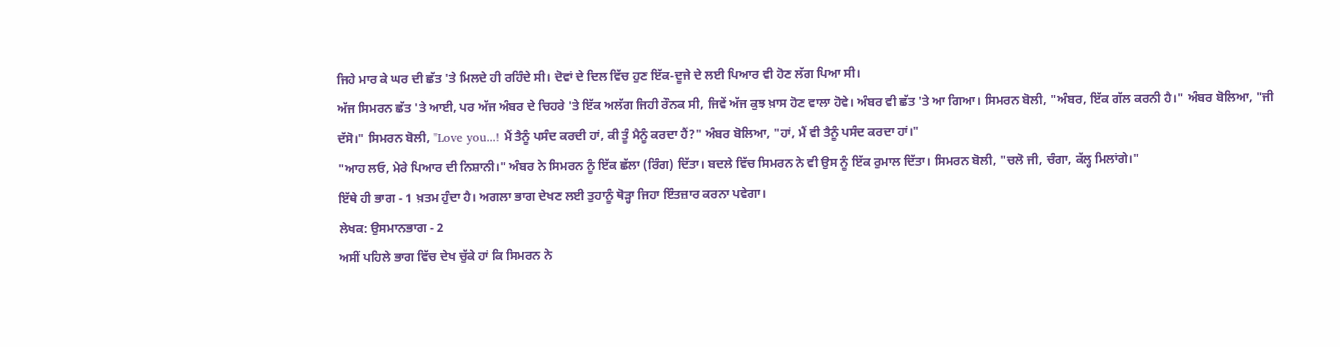ਜਿਹੇ ਮਾਰ ਕੇ ਘਰ ਦੀ ਛੱਤ 'ਤੇ ਮਿਲਦੇ ਹੀ ਰਹਿੰਦੇ ਸੀ। ਦੋਵਾਂ ਦੇ ਦਿਲ ਵਿੱਚ ਹੁਣ ਇੱਕ-ਦੂਜੇ ਦੇ ਲਈ ਪਿਆਰ ਵੀ ਹੋਣ ਲੱਗ ਪਿਆ ਸੀ।
ਅੱਜ ਸਿਮਰਨ ਛੱਤ 'ਤੇ ਆਈ, ਪਰ ਅੱਜ ਅੰਬਰ ਦੇ ਚਿਹਰੇ 'ਤੇ ਇੱਕ ਅਲੱਗ ਜਿਹੀ ਰੌਨਕ ਸੀ, ਜਿਵੇਂ ਅੱਜ ਕੁਝ ਖ਼ਾਸ ਹੋਣ ਵਾਲਾ ਹੋਵੇ। ਅੰਬਰ ਵੀ ਛੱਤ 'ਤੇ ਆ ਗਿਆ। ਸਿਮਰਨ ਬੋਲੀ, "ਅੰਬਰ, ਇੱਕ ਗੱਲ ਕਰਨੀ ਹੈ।" ਅੰਬਰ ਬੋਲਿਆ, "ਜੀ ਦੱਸੋ।" ਸਿਮਰਨ ਬੋਲੀ, "Love you...! ਮੈਂ ਤੈਨੂੰ ਪਸੰਦ ਕਰਦੀ ਹਾਂ, ਕੀ ਤੂੰ ਮੈਨੂੰ ਕਰਦਾ ਹੈਂ?" ਅੰਬਰ ਬੋਲਿਆ, "ਹਾਂ, ਮੈਂ ਵੀ ਤੈਨੂੰ ਪਸੰਦ ਕਰਦਾ ਹਾਂ।"
"ਆਹ ਲਓ, ਮੇਰੇ ਪਿਆਰ ਦੀ ਨਿਸ਼ਾਨੀ।" ਅੰਬਰ ਨੇ ਸਿਮਰਨ ਨੂੰ ਇੱਕ ਛੱਲਾ (ਰਿੰਗ) ਦਿੱਤਾ। ਬਦਲੇ ਵਿੱਚ ਸਿਮਰਨ ਨੇ ਵੀ ਉਸ ਨੂੰ ਇੱਕ ਰੁਮਾਲ ਦਿੱਤਾ। ਸਿਮਰਨ ਬੋਲੀ, "ਚਲੋ ਜੀ, ਚੰਗਾ, ਕੱਲ੍ਹ ਮਿਲਾਂਗੇ।"
ਇੱਥੇ ਹੀ ਭਾਗ - 1 ਖ਼ਤਮ ਹੁੰਦਾ ਹੈ। ਅਗਲਾ ਭਾਗ ਦੇਖਣ ਲਈ ਤੁਹਾਨੂੰ ਥੋੜ੍ਹਾ ਜਿਹਾ ਇੰਤਜ਼ਾਰ ਕਰਨਾ ਪਵੇਗਾ।
ਲੇਖਕ: ਉਸਮਾਨਭਾਗ - 2
ਅਸੀਂ ਪਹਿਲੇ ਭਾਗ ਵਿੱਚ ਦੇਖ ਚੁੱਕੇ ਹਾਂ ਕਿ ਸਿਮਰਨ ਨੇ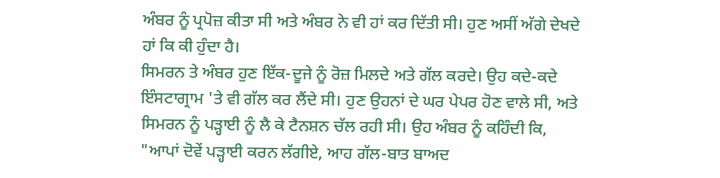ਅੰਬਰ ਨੂੰ ਪ੍ਰਪੋਜ਼ ਕੀਤਾ ਸੀ ਅਤੇ ਅੰਬਰ ਨੇ ਵੀ ਹਾਂ ਕਰ ਦਿੱਤੀ ਸੀ। ਹੁਣ ਅਸੀਂ ਅੱਗੇ ਦੇਖਦੇ ਹਾਂ ਕਿ ਕੀ ਹੁੰਦਾ ਹੈ।
ਸਿਮਰਨ ਤੇ ਅੰਬਰ ਹੁਣ ਇੱਕ-ਦੂਜੇ ਨੂੰ ਰੋਜ਼ ਮਿਲਦੇ ਅਤੇ ਗੱਲ ਕਰਦੇ। ਉਹ ਕਦੇ-ਕਦੇ ਇੰਸਟਾਗ੍ਰਾਮ 'ਤੇ ਵੀ ਗੱਲ ਕਰ ਲੈਂਦੇ ਸੀ। ਹੁਣ ਉਹਨਾਂ ਦੇ ਘਰ ਪੇਪਰ ਹੋਣ ਵਾਲੇ ਸੀ, ਅਤੇ ਸਿਮਰਨ ਨੂੰ ਪੜ੍ਹਾਈ ਨੂੰ ਲੈ ਕੇ ਟੈਨਸ਼ਨ ਚੱਲ ਰਹੀ ਸੀ। ਉਹ ਅੰਬਰ ਨੂੰ ਕਹਿੰਦੀ ਕਿ, "ਆਪਾਂ ਦੋਵੇਂ ਪੜ੍ਹਾਈ ਕਰਨ ਲੱਗੀਏ, ਆਹ ਗੱਲ-ਬਾਤ ਬਾਅਦ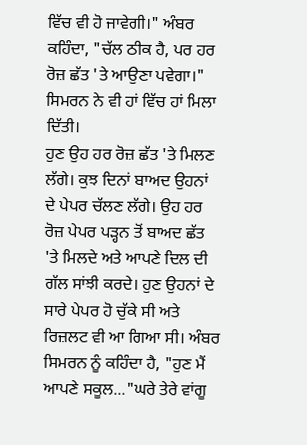ਵਿੱਚ ਵੀ ਹੋ ਜਾਵੇਗੀ।" ਅੰਬਰ ਕਹਿੰਦਾ, "ਚੱਲ ਠੀਕ ਹੈ, ਪਰ ਹਰ ਰੋਜ਼ ਛੱਤ 'ਤੇ ਆਉਣਾ ਪਵੇਗਾ।" ਸਿਮਰਨ ਨੇ ਵੀ ਹਾਂ ਵਿੱਚ ਹਾਂ ਮਿਲਾ ਦਿੱਤੀ।
ਹੁਣ ਉਹ ਹਰ ਰੋਜ਼ ਛੱਤ 'ਤੇ ਮਿਲਣ ਲੱਗੇ। ਕੁਝ ਦਿਨਾਂ ਬਾਅਦ ਉਹਨਾਂ ਦੇ ਪੇਪਰ ਚੱਲਣ ਲੱਗੇ। ਉਹ ਹਰ ਰੋਜ਼ ਪੇਪਰ ਪੜ੍ਹਨ ਤੋਂ ਬਾਅਦ ਛੱਤ 'ਤੇ ਮਿਲਦੇ ਅਤੇ ਆਪਣੇ ਦਿਲ ਦੀ ਗੱਲ ਸਾਂਝੀ ਕਰਦੇ। ਹੁਣ ਉਹਨਾਂ ਦੇ ਸਾਰੇ ਪੇਪਰ ਹੋ ਚੁੱਕੇ ਸੀ ਅਤੇ ਰਿਜ਼ਲਟ ਵੀ ਆ ਗਿਆ ਸੀ। ਅੰਬਰ ਸਿਮਰਨ ਨੂੰ ਕਹਿੰਦਾ ਹੈ, "ਹੁਣ ਮੈਂ ਆਪਣੇ ਸਕੂਲ..."ਘਰੇ ਤੇਰੇ ਵਾਂਗੂ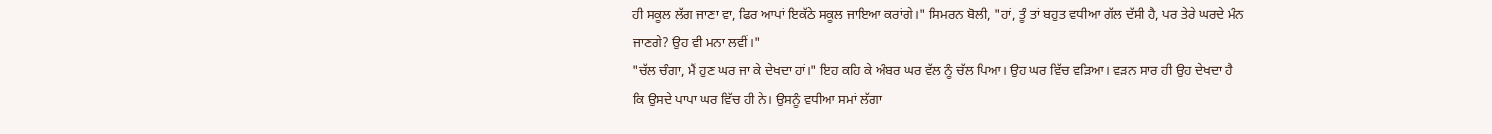ਹੀ ਸਕੂਲ ਲੱਗ ਜਾਣਾ ਵਾ, ਫਿਰ ਆਪਾਂ ਇਕੱਠੇ ਸਕੂਲ ਜਾਇਆ ਕਰਾਂਗੇ।" ਸਿਮਰਨ ਬੋਲੀ, "ਹਾਂ, ਤੂੰ ਤਾਂ ਬਹੁਤ ਵਧੀਆ ਗੱਲ ਦੱਸੀ ਹੈ, ਪਰ ਤੇਰੇ ਘਰਦੇ ਮੰਨ ਜਾਣਗੇ? ਉਹ ਵੀ ਮਨਾ ਲਵੀਂ।"
"ਚੱਲ ਚੰਗਾ, ਮੈਂ ਹੁਣ ਘਰ ਜਾ ਕੇ ਦੇਖਦਾ ਹਾਂ।" ਇਹ ਕਹਿ ਕੇ ਅੰਬਰ ਘਰ ਵੱਲ ਨੂੰ ਚੱਲ ਪਿਆ। ਉਹ ਘਰ ਵਿੱਚ ਵੜਿਆ। ਵੜਨ ਸਾਰ ਹੀ ਉਹ ਦੇਖਦਾ ਹੈ ਕਿ ਉਸਦੇ ਪਾਪਾ ਘਰ ਵਿੱਚ ਹੀ ਨੇ। ਉਸਨੂੰ ਵਧੀਆ ਸਮਾਂ ਲੱਗਾ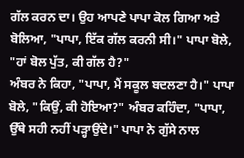ਗੱਲ ਕਰਨ ਦਾ। ਉਹ ਆਪਣੇ ਪਾਪਾ ਕੋਲ ਗਿਆ ਅਤੇ ਬੋਲਿਆ, "ਪਾਪਾ, ਇੱਕ ਗੱਲ ਕਰਨੀ ਸੀ।" ਪਾਪਾ ਬੋਲੇ, "ਹਾਂ ਬੋਲ ਪੁੱਤ, ਕੀ ਗੱਲ ਹੈ?"
ਅੰਬਰ ਨੇ ਕਿਹਾ, "ਪਾਪਾ, ਮੈਂ ਸਕੂਲ ਬਦਲਣਾ ਹੈ।" ਪਾਪਾ ਬੋਲੇ, "ਕਿਉਂ, ਕੀ ਹੋਇਆ?" ਅੰਬਰ ਕਹਿੰਦਾ, "ਪਾਪਾ, ਉੱਥੇ ਸਹੀ ਨਹੀਂ ਪੜ੍ਹਾਉਂਦੇ।" ਪਾਪਾ ਨੇ ਗੁੱਸੇ ਨਾਲ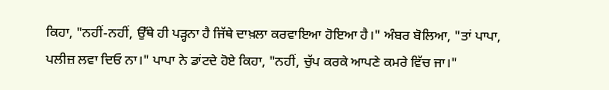ਕਿਹਾ, "ਨਹੀਂ-ਨਹੀਂ, ਉੱਥੇ ਹੀ ਪੜ੍ਹਨਾ ਹੈ ਜਿੱਥੇ ਦਾਖ਼ਲਾ ਕਰਵਾਇਆ ਹੋਇਆ ਹੈ।" ਅੰਬਰ ਬੋਲਿਆ, "ਤਾਂ ਪਾਪਾ, ਪਲੀਜ਼ ਲਵਾ ਦਿਓ ਨਾ।" ਪਾਪਾ ਨੇ ਡਾਂਟਦੇ ਹੋਏ ਕਿਹਾ, "ਨਹੀਂ, ਚੁੱਪ ਕਰਕੇ ਆਪਣੇ ਕਮਰੇ ਵਿੱਚ ਜਾ।"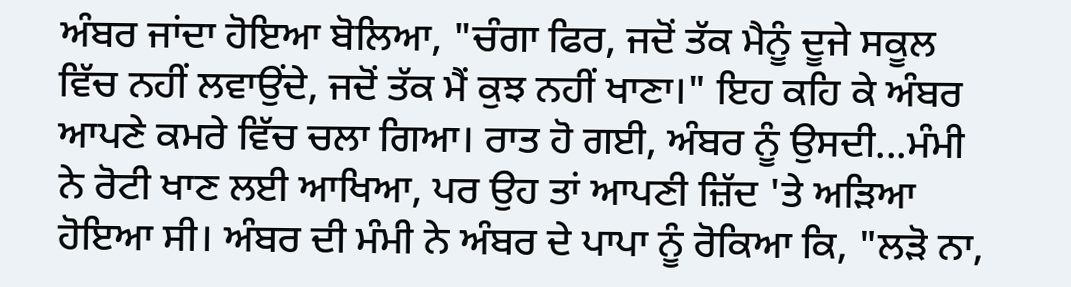ਅੰਬਰ ਜਾਂਦਾ ਹੋਇਆ ਬੋਲਿਆ, "ਚੰਗਾ ਫਿਰ, ਜਦੋਂ ਤੱਕ ਮੈਨੂੰ ਦੂਜੇ ਸਕੂਲ ਵਿੱਚ ਨਹੀਂ ਲਵਾਉਂਦੇ, ਜਦੋਂ ਤੱਕ ਮੈਂ ਕੁਝ ਨਹੀਂ ਖਾਣਾ।" ਇਹ ਕਹਿ ਕੇ ਅੰਬਰ ਆਪਣੇ ਕਮਰੇ ਵਿੱਚ ਚਲਾ ਗਿਆ। ਰਾਤ ਹੋ ਗਈ, ਅੰਬਰ ਨੂੰ ਉਸਦੀ...ਮੰਮੀ ਨੇ ਰੋਟੀ ਖਾਣ ਲਈ ਆਖਿਆ, ਪਰ ਉਹ ਤਾਂ ਆਪਣੀ ਜ਼ਿੱਦ 'ਤੇ ਅੜਿਆ ਹੋਇਆ ਸੀ। ਅੰਬਰ ਦੀ ਮੰਮੀ ਨੇ ਅੰਬਰ ਦੇ ਪਾਪਾ ਨੂੰ ਰੋਕਿਆ ਕਿ, "ਲੜੋ ਨਾ,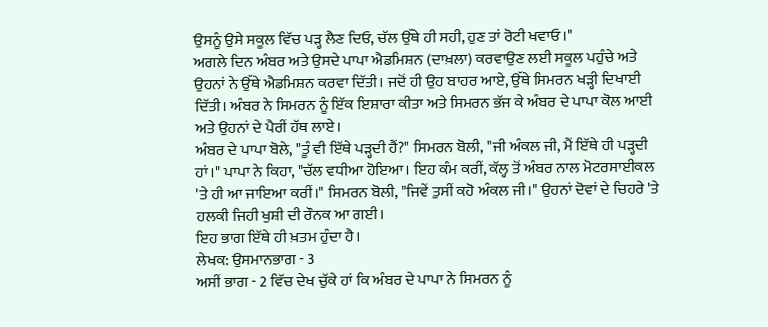ਉਸਨੂੰ ਉਸੇ ਸਕੂਲ ਵਿੱਚ ਪੜ੍ਹ ਲੈਣ ਦਿਓ, ਚੱਲ ਉੱਥੇ ਹੀ ਸਹੀ, ਹੁਣ ਤਾਂ ਰੋਟੀ ਖਵਾਓ।"
ਅਗਲੇ ਦਿਨ ਅੰਬਰ ਅਤੇ ਉਸਦੇ ਪਾਪਾ ਐਡਮਿਸ਼ਨ (ਦਾਖ਼ਲਾ) ਕਰਵਾਉਣ ਲਈ ਸਕੂਲ ਪਹੁੰਚੇ ਅਤੇ ਉਹਨਾਂ ਨੇ ਉੱਥੇ ਐਡਮਿਸ਼ਨ ਕਰਵਾ ਦਿੱਤੀ। ਜਦੋਂ ਹੀ ਉਹ ਬਾਹਰ ਆਏ, ਉੱਥੇ ਸਿਮਰਨ ਖੜ੍ਹੀ ਦਿਖਾਈ ਦਿੱਤੀ। ਅੰਬਰ ਨੇ ਸਿਮਰਨ ਨੂੰ ਇੱਕ ਇਸ਼ਾਰਾ ਕੀਤਾ ਅਤੇ ਸਿਮਰਨ ਭੱਜ ਕੇ ਅੰਬਰ ਦੇ ਪਾਪਾ ਕੋਲ ਆਈ ਅਤੇ ਉਹਨਾਂ ਦੇ ਪੈਰੀਂ ਹੱਥ ਲਾਏ।
ਅੰਬਰ ਦੇ ਪਾਪਾ ਬੋਲੇ, "ਤੂੰ ਵੀ ਇੱਥੇ ਪੜ੍ਹਦੀ ਹੈਂ?" ਸਿਮਰਨ ਬੋਲੀ, "ਜੀ ਅੰਕਲ ਜੀ, ਮੈਂ ਇੱਥੇ ਹੀ ਪੜ੍ਹਦੀ ਹਾਂ।" ਪਾਪਾ ਨੇ ਕਿਹਾ, "ਚੱਲ ਵਧੀਆ ਹੋਇਆ। ਇਹ ਕੰਮ ਕਰੀਂ, ਕੱਲ੍ਹ ਤੋਂ ਅੰਬਰ ਨਾਲ ਮੋਟਰਸਾਈਕਲ 'ਤੇ ਹੀ ਆ ਜਾਇਆ ਕਰੀਂ।" ਸਿਮਰਨ ਬੋਲੀ, "ਜਿਵੇਂ ਤੁਸੀਂ ਕਹੋ ਅੰਕਲ ਜੀ।" ਉਹਨਾਂ ਦੋਵਾਂ ਦੇ ਚਿਹਰੇ 'ਤੇ ਹਲਕੀ ਜਿਹੀ ਖੁਸ਼ੀ ਦੀ ਰੌਨਕ ਆ ਗਈ।
ਇਹ ਭਾਗ ਇੱਥੇ ਹੀ ਖ਼ਤਮ ਹੁੰਦਾ ਹੈ।
ਲੇਖਕ: ਉਸਮਾਨਭਾਗ - 3
ਅਸੀਂ ਭਾਗ - 2 ਵਿੱਚ ਦੇਖ ਚੁੱਕੇ ਹਾਂ ਕਿ ਅੰਬਰ ਦੇ ਪਾਪਾ ਨੇ ਸਿਮਰਨ ਨੂੰ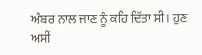ਅੰਬਰ ਨਾਲ ਜਾਣ ਨੂੰ ਕਹਿ ਦਿੱਤਾ ਸੀ। ਹੁਣ ਅਸੀਂ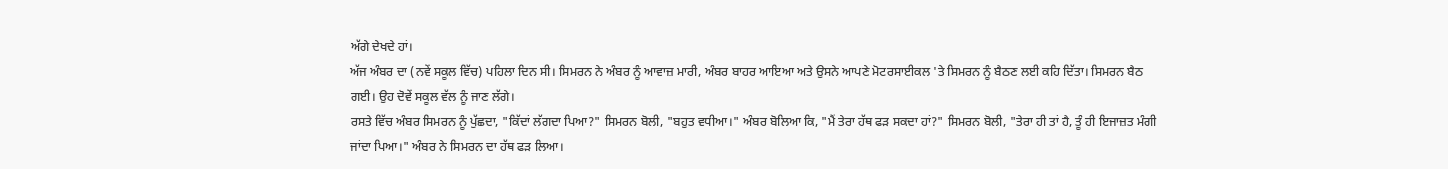ਅੱਗੇ ਦੇਖਦੇ ਹਾਂ।
ਅੱਜ ਅੰਬਰ ਦਾ (ਨਵੇਂ ਸਕੂਲ ਵਿੱਚ) ਪਹਿਲਾ ਦਿਨ ਸੀ। ਸਿਮਰਨ ਨੇ ਅੰਬਰ ਨੂੰ ਆਵਾਜ਼ ਮਾਰੀ, ਅੰਬਰ ਬਾਹਰ ਆਇਆ ਅਤੇ ਉਸਨੇ ਆਪਣੇ ਮੋਟਰਸਾਈਕਲ 'ਤੇ ਸਿਮਰਨ ਨੂੰ ਬੈਠਣ ਲਈ ਕਹਿ ਦਿੱਤਾ। ਸਿਮਰਨ ਬੈਠ ਗਈ। ਉਹ ਦੋਵੇਂ ਸਕੂਲ ਵੱਲ ਨੂੰ ਜਾਣ ਲੱਗੇ।
ਰਸਤੇ ਵਿੱਚ ਅੰਬਰ ਸਿਮਰਨ ਨੂੰ ਪੁੱਛਦਾ, "ਕਿੱਦਾਂ ਲੱਗਦਾ ਪਿਆ?" ਸਿਮਰਨ ਬੋਲੀ, "ਬਹੁਤ ਵਧੀਆ।" ਅੰਬਰ ਬੋਲਿਆ ਕਿ, "ਮੈਂ ਤੇਰਾ ਹੱਥ ਫੜ ਸਕਦਾ ਹਾਂ?" ਸਿਮਰਨ ਬੋਲੀ, "ਤੇਰਾ ਹੀ ਤਾਂ ਹੈ, ਤੂੰ ਹੀ ਇਜਾਜ਼ਤ ਮੰਗੀ ਜਾਂਦਾ ਪਿਆ।" ਅੰਬਰ ਨੇ ਸਿਮਰਨ ਦਾ ਹੱਥ ਫੜ ਲਿਆ।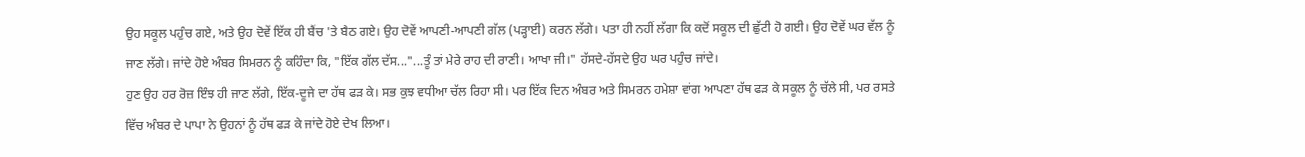ਉਹ ਸਕੂਲ ਪਹੁੰਚ ਗਏ, ਅਤੇ ਉਹ ਦੋਵੇਂ ਇੱਕ ਹੀ ਬੈਂਚ 'ਤੇ ਬੈਠ ਗਏ। ਉਹ ਦੋਵੇਂ ਆਪਣੀ-ਆਪਣੀ ਗੱਲ (ਪੜ੍ਹਾਈ) ਕਰਨ ਲੱਗੇ। ਪਤਾ ਹੀ ਨਹੀਂ ਲੱਗਾ ਕਿ ਕਦੋਂ ਸਕੂਲ ਦੀ ਛੁੱਟੀ ਹੋ ਗਈ। ਉਹ ਦੋਵੇਂ ਘਰ ਵੱਲ ਨੂੰ ਜਾਣ ਲੱਗੇ। ਜਾਂਦੇ ਹੋਏ ਅੰਬਰ ਸਿਮਰਨ ਨੂੰ ਕਹਿੰਦਾ ਕਿ, "ਇੱਕ ਗੱਲ ਦੱਸ..."...ਤੂੰ ਤਾਂ ਮੇਰੇ ਰਾਹ ਦੀ ਰਾਣੀ। ਆਖਾ ਜੀ।" ਹੱਸਦੇ-ਹੱਸਦੇ ਉਹ ਘਰ ਪਹੁੰਚ ਜਾਂਦੇ।
ਹੁਣ ਉਹ ਹਰ ਰੋਜ਼ ਇੰਝ ਹੀ ਜਾਣ ਲੱਗੇ, ਇੱਕ-ਦੂਜੇ ਦਾ ਹੱਥ ਫੜ ਕੇ। ਸਭ ਕੁਝ ਵਧੀਆ ਚੱਲ ਰਿਹਾ ਸੀ। ਪਰ ਇੱਕ ਦਿਨ ਅੰਬਰ ਅਤੇ ਸਿਮਰਨ ਹਮੇਸ਼ਾ ਵਾਂਗ ਆਪਣਾ ਹੱਥ ਫੜ ਕੇ ਸਕੂਲ ਨੂੰ ਚੱਲੇ ਸੀ, ਪਰ ਰਸਤੇ ਵਿੱਚ ਅੰਬਰ ਦੇ ਪਾਪਾ ਨੇ ਉਹਨਾਂ ਨੂੰ ਹੱਥ ਫੜ ਕੇ ਜਾਂਦੇ ਹੋਏ ਦੇਖ ਲਿਆ।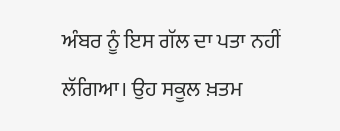ਅੰਬਰ ਨੂੰ ਇਸ ਗੱਲ ਦਾ ਪਤਾ ਨਹੀਂ ਲੱਗਿਆ। ਉਹ ਸਕੂਲ ਖ਼ਤਮ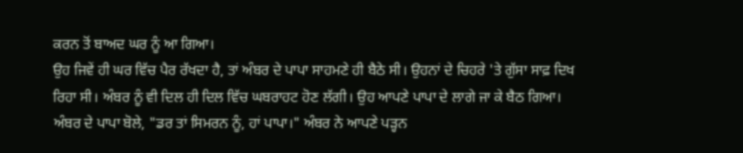ਕਰਨ ਤੋਂ ਬਾਅਦ ਘਰ ਨੂੰ ਆ ਗਿਆ।
ਉਹ ਜਿਵੇਂ ਹੀ ਘਰ ਵਿੱਚ ਪੈਰ ਰੱਖਦਾ ਹੈ, ਤਾਂ ਅੰਬਰ ਦੇ ਪਾਪਾ ਸਾਹਮਣੇ ਹੀ ਬੈਠੇ ਸੀ। ਉਹਨਾਂ ਦੇ ਚਿਹਰੇ 'ਤੇ ਗੁੱਸਾ ਸਾਫ਼ ਦਿਖ ਰਿਹਾ ਸੀ। ਅੰਬਰ ਨੂੰ ਵੀ ਦਿਲ ਹੀ ਦਿਲ ਵਿੱਚ ਘਬਰਾਹਟ ਹੋਣ ਲੱਗੀ। ਉਹ ਆਪਣੇ ਪਾਪਾ ਦੇ ਲਾਗੇ ਜਾ ਕੇ ਬੈਠ ਗਿਆ। ਅੰਬਰ ਦੇ ਪਾਪਾ ਬੋਲੇ, "ਡਰ ਤਾਂ ਸਿਮਰਨ ਨੂੰ, ਹਾਂ ਪਾਪਾ।" ਅੰਬਰ ਨੇ ਆਪਣੇ ਪੜ੍ਹਨ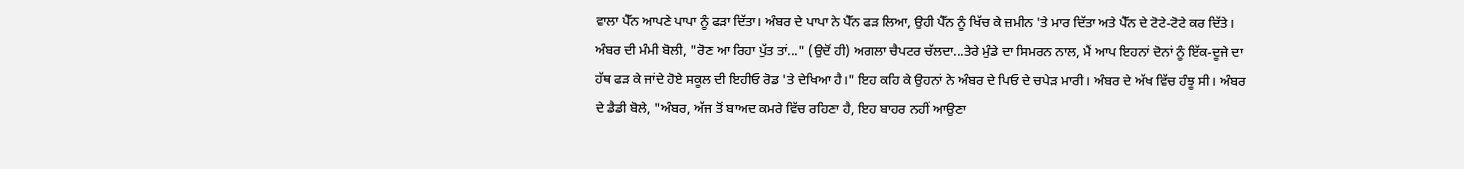ਵਾਲਾ ਪੈੱਨ ਆਪਣੇ ਪਾਪਾ ਨੂੰ ਫੜਾ ਦਿੱਤਾ। ਅੰਬਰ ਦੇ ਪਾਪਾ ਨੇ ਪੈੱਨ ਫੜ ਲਿਆ, ਉਹੀ ਪੈੱਨ ਨੂੰ ਖਿੱਚ ਕੇ ਜ਼ਮੀਨ 'ਤੇ ਮਾਰ ਦਿੱਤਾ ਅਤੇ ਪੈੱਨ ਦੇ ਟੋਟੇ-ਟੋਟੇ ਕਰ ਦਿੱਤੇ।
ਅੰਬਰ ਦੀ ਮੰਮੀ ਬੋਲੀ, "ਰੋਣ ਆ ਰਿਹਾ ਪੁੱਤ ਤਾਂ..." (ਉਦੋਂ ਹੀ) ਅਗਲਾ ਚੈਪਟਰ ਚੱਲਦਾ...ਤੇਰੇ ਮੁੰਡੇ ਦਾ ਸਿਮਰਨ ਨਾਲ, ਮੈਂ ਆਪ ਇਹਨਾਂ ਦੋਨਾਂ ਨੂੰ ਇੱਕ-ਦੂਜੇ ਦਾ ਹੱਥ ਫੜ ਕੇ ਜਾਂਦੇ ਹੋਏ ਸਕੂਲ ਦੀ ਇਹੀਓ ਰੋਡ 'ਤੇ ਦੇਖਿਆ ਹੈ।" ਇਹ ਕਹਿ ਕੇ ਉਹਨਾਂ ਨੇ ਅੰਬਰ ਦੇ ਪਿਓ ਦੇ ਚਪੇੜ ਮਾਰੀ। ਅੰਬਰ ਦੇ ਅੱਖ ਵਿੱਚ ਹੰਝੂ ਸੀ। ਅੰਬਰ ਦੇ ਡੈਡੀ ਬੋਲੇ, "ਅੰਬਰ, ਅੱਜ ਤੋਂ ਬਾਅਦ ਕਮਰੇ ਵਿੱਚ ਰਹਿਣਾ ਹੈ, ਇਹ ਬਾਹਰ ਨਹੀਂ ਆਉਣਾ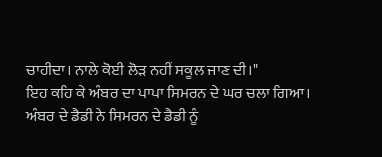ਚਾਹੀਦਾ। ਨਾਲੇ ਕੋਈ ਲੋੜ ਨਹੀਂ ਸਕੂਲ ਜਾਣ ਦੀ।"
ਇਹ ਕਹਿ ਕੇ ਅੰਬਰ ਦਾ ਪਾਪਾ ਸਿਮਰਨ ਦੇ ਘਰ ਚਲਾ ਗਿਆ। ਅੰਬਰ ਦੇ ਡੈਡੀ ਨੇ ਸਿਮਰਨ ਦੇ ਡੈਡੀ ਨੂੰ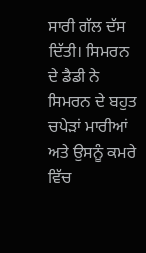ਸਾਰੀ ਗੱਲ ਦੱਸ ਦਿੱਤੀ। ਸਿਮਰਨ ਦੇ ਡੈਡੀ ਨੇ ਸਿਮਰਨ ਦੇ ਬਹੁਤ ਚਪੇੜਾਂ ਮਾਰੀਆਂ ਅਤੇ ਉਸਨੂੰ ਕਮਰੇ ਵਿੱਚ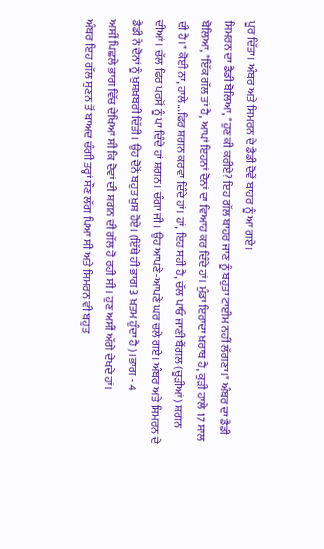ਪੂਰ ਦਿੱਤਾ। ਅੰਬਰ ਅਤੇ ਸਿਮਰਨ ਦੇ ਡੈਡੀ ਦੋਵੇਂ ਬਾਹਰ ਨੂੰ ਆ ਗਏ।
ਸਿਮਰਨ ਦਾ ਡੈਡੀ ਬੋਲਿਆ, "ਹੁਣ ਕੀ ਕਰੀਏ? ਇਹ ਗੱਲ ਬਾਹਰ ਜਾਣ ਨੂੰ ਬਹੁਤਾ ਟਾਈਮ ਨਹੀਂ ਲੱਗਣਾ।" ਅੰਬਰ ਦਾ ਡੈਡੀ ਬੋਲਿਆ, "ਇੱਕ ਗੱਲ ਤਾਂ ਹੈ, ਆਪਾਂ ਇਹਨਾਂ ਦੋਨਾਂ ਦਾ ਵਿਆਹ ਕਰ ਦਿੰਦੇ ਹਾਂ। ਮੁੰਡਾ ਇਰਾਦਾ ਖ਼ਰਾਬ ਹੈ, ਕੁੜੀ ਹਾਲੇ 17 ਸਾਲ ਦੀ ਹੈ।" ਕੋਈ ਨਾ, ਹਾਲੇ...ਫਿਰ ਸ਼ਗਨ ਕਰਵਾ ਦਿੰਦੇ ਹਾਂ। ਹਾਂ, ਇਹ ਸਹੀ ਹੈ, ਚੱਲ ਪਾਓ ਜਾਣੀ ਬੈਂਗਲ (ਚੂੜੀਆਂ) ਸ਼ਗਨ ਦੀਆਂ। ਚੱਲ ਫਿਰ ਪਰਸੋਂ ਨੂੰ ਪਾ ਦਿੰਦੇ ਹਾਂ ਸ਼ਗਨ। ਚੰਗਾ ਜੀ। ਉਹ ਆਪਣੇ-ਆਪਣੇ ਘਰ ਚਲੇ ਗਏ। ਅੰਬਰ ਅਤੇ ਸਿਮਰਨ ਦੇ ਡੈਡੀ ਨੇ ਦੋਨਾਂ ਨੂੰ ਖ਼ੁਸ਼ਖ਼ਬਰੀ ਦਿੱਤੀ। ਉਹ ਦੋਨੋਂ ਬਹੁਤ ਖ਼ੁਸ਼ ਹੋਏ। (ਇੱਥੇ ਹੀ ਭਾਗ 3 ਖ਼ਤਮ ਹੁੰਦਾ ਹੈ)।ਭਾਗ - 4
ਅਸੀਂ ਪਿਛਲੇ ਭਾਗ ਵਿੱਚ ਦੇਖਿਆ ਸੀ ਕਿ ਦੋਵਾਂ ਦੀ ਸ਼ਗਨ ਦੀ ਗੱਲ ਹੋ ਰਹੀ ਸੀ। ਹੁਣ ਅਸੀਂ ਅੱਗੇ ਦੇਖਦੇ ਹਾਂ।
ਅੰਬਰ ਇਹ ਗੱਲ ਸੁਣਨ ਤੋਂ ਬਾਅਦ ਚੰਗੀ ਤਰ੍ਹਾਂ ਸੌਣ ਲੱਗ ਪਿਆ ਸੀ ਅਤੇ ਸਿਮਰਨ ਵੀ ਬਹੁਤ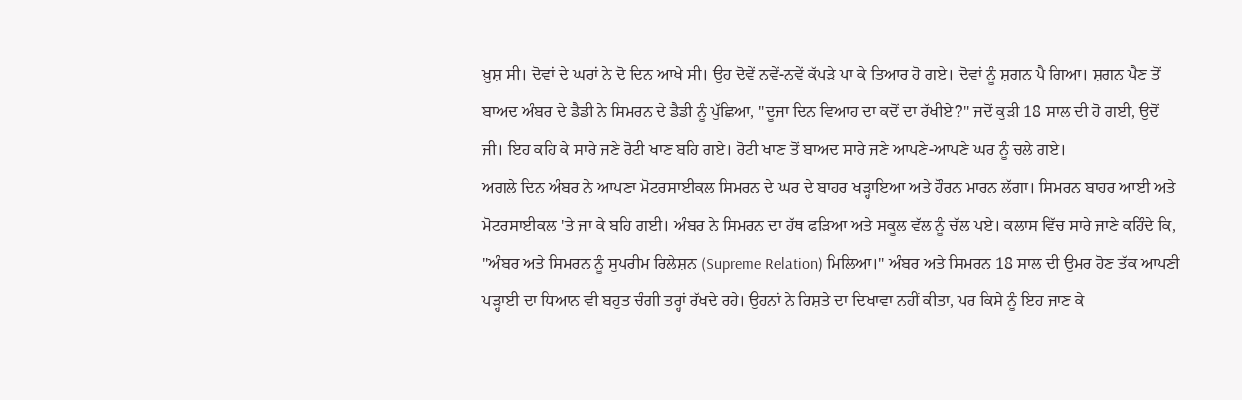ਖ਼ੁਸ਼ ਸੀ। ਦੋਵਾਂ ਦੇ ਘਰਾਂ ਨੇ ਦੋ ਦਿਨ ਆਖੇ ਸੀ। ਉਹ ਦੋਵੇਂ ਨਵੇਂ-ਨਵੇਂ ਕੱਪੜੇ ਪਾ ਕੇ ਤਿਆਰ ਹੋ ਗਏ। ਦੋਵਾਂ ਨੂੰ ਸ਼ਗਨ ਪੈ ਗਿਆ। ਸ਼ਗਨ ਪੈਣ ਤੋਂ ਬਾਅਦ ਅੰਬਰ ਦੇ ਡੈਡੀ ਨੇ ਸਿਮਰਨ ਦੇ ਡੈਡੀ ਨੂੰ ਪੁੱਛਿਆ, "ਦੂਜਾ ਦਿਨ ਵਿਆਹ ਦਾ ਕਦੋਂ ਦਾ ਰੱਖੀਏ?" ਜਦੋਂ ਕੁੜੀ 18 ਸਾਲ ਦੀ ਹੋ ਗਈ, ਉਦੋਂ ਜੀ। ਇਹ ਕਹਿ ਕੇ ਸਾਰੇ ਜਣੇ ਰੋਟੀ ਖਾਣ ਬਹਿ ਗਏ। ਰੋਟੀ ਖਾਣ ਤੋਂ ਬਾਅਦ ਸਾਰੇ ਜਣੇ ਆਪਣੇ-ਆਪਣੇ ਘਰ ਨੂੰ ਚਲੇ ਗਏ।
ਅਗਲੇ ਦਿਨ ਅੰਬਰ ਨੇ ਆਪਣਾ ਮੋਟਰਸਾਈਕਲ ਸਿਮਰਨ ਦੇ ਘਰ ਦੇ ਬਾਹਰ ਖੜ੍ਹਾਇਆ ਅਤੇ ਹੌਰਨ ਮਾਰਨ ਲੱਗਾ। ਸਿਮਰਨ ਬਾਹਰ ਆਈ ਅਤੇ ਮੋਟਰਸਾਈਕਲ 'ਤੇ ਜਾ ਕੇ ਬਹਿ ਗਈ। ਅੰਬਰ ਨੇ ਸਿਮਰਨ ਦਾ ਹੱਥ ਫੜਿਆ ਅਤੇ ਸਕੂਲ ਵੱਲ ਨੂੰ ਚੱਲ ਪਏ। ਕਲਾਸ ਵਿੱਚ ਸਾਰੇ ਜਾਣੇ ਕਹਿੰਦੇ ਕਿ, "ਅੰਬਰ ਅਤੇ ਸਿਮਰਨ ਨੂੰ ਸੁਪਰੀਮ ਰਿਲੇਸ਼ਨ (Supreme Relation) ਮਿਲਿਆ।" ਅੰਬਰ ਅਤੇ ਸਿਮਰਨ 18 ਸਾਲ ਦੀ ਉਮਰ ਹੋਣ ਤੱਕ ਆਪਣੀ ਪੜ੍ਹਾਈ ਦਾ ਧਿਆਨ ਵੀ ਬਹੁਤ ਚੰਗੀ ਤਰ੍ਹਾਂ ਰੱਖਦੇ ਰਹੇ। ਉਹਨਾਂ ਨੇ ਰਿਸ਼ਤੇ ਦਾ ਦਿਖਾਵਾ ਨਹੀਂ ਕੀਤਾ, ਪਰ ਕਿਸੇ ਨੂੰ ਇਹ ਜਾਣ ਕੇ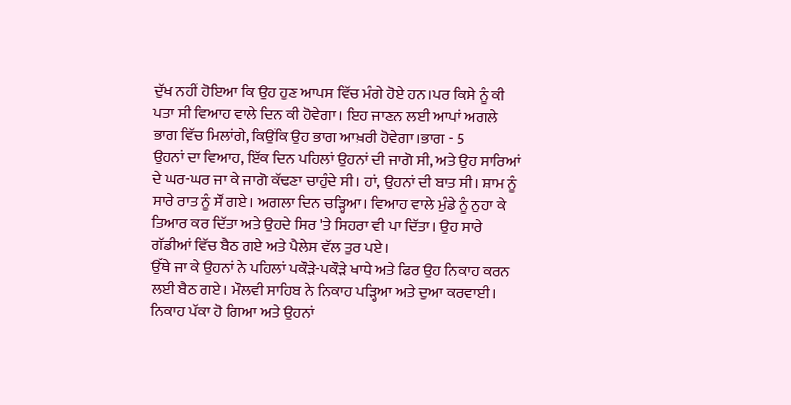ਦੁੱਖ ਨਹੀਂ ਹੋਇਆ ਕਿ ਉਹ ਹੁਣ ਆਪਸ ਵਿੱਚ ਮੰਗੇ ਹੋਏ ਹਨ।ਪਰ ਕਿਸੇ ਨੂੰ ਕੀ ਪਤਾ ਸੀ ਵਿਆਹ ਵਾਲੇ ਦਿਨ ਕੀ ਹੋਵੇਗਾ। ਇਹ ਜਾਣਨ ਲਈ ਆਪਾਂ ਅਗਲੇ ਭਾਗ ਵਿੱਚ ਮਿਲਾਂਗੇ, ਕਿਉਂਕਿ ਉਹ ਭਾਗ ਆਖ਼ਰੀ ਹੋਵੇਗਾ।ਭਾਗ - 5
ਉਹਨਾਂ ਦਾ ਵਿਆਹ, ਇੱਕ ਦਿਨ ਪਹਿਲਾਂ ਉਹਨਾਂ ਦੀ ਜਾਗੋ ਸੀ, ਅਤੇ ਉਹ ਸਾਰਿਆਂ ਦੇ ਘਰ-ਘਰ ਜਾ ਕੇ ਜਾਗੋ ਕੱਢਣਾ ਚਾਹੁੰਦੇ ਸੀ। ਹਾਂ, ਉਹਨਾਂ ਦੀ ਬਾਤ ਸੀ। ਸ਼ਾਮ ਨੂੰ ਸਾਰੇ ਰਾਤ ਨੂੰ ਸੌਂ ਗਏ। ਅਗਲਾ ਦਿਨ ਚੜ੍ਹਿਆ। ਵਿਆਹ ਵਾਲੇ ਮੁੰਡੇ ਨੂੰ ਨੁਹਾ ਕੇ ਤਿਆਰ ਕਰ ਦਿੱਤਾ ਅਤੇ ਉਹਦੇ ਸਿਰ 'ਤੇ ਸਿਹਰਾ ਵੀ ਪਾ ਦਿੱਤਾ। ਉਹ ਸਾਰੇ ਗੱਡੀਆਂ ਵਿੱਚ ਬੈਠ ਗਏ ਅਤੇ ਪੈਲੇਸ ਵੱਲ ਤੁਰ ਪਏ।
ਉੱਥੇ ਜਾ ਕੇ ਉਹਨਾਂ ਨੇ ਪਹਿਲਾਂ ਪਕੌੜੇ-ਪਕੌੜੇ ਖਾਧੇ ਅਤੇ ਫਿਰ ਉਹ ਨਿਕਾਹ ਕਰਨ ਲਈ ਬੈਠ ਗਏ। ਮੌਲਵੀ ਸਾਹਿਬ ਨੇ ਨਿਕਾਹ ਪੜ੍ਹਿਆ ਅਤੇ ਦੁਆ ਕਰਵਾਈ। ਨਿਕਾਹ ਪੱਕਾ ਹੋ ਗਿਆ ਅਤੇ ਉਹਨਾਂ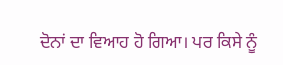ਦੋਨਾਂ ਦਾ ਵਿਆਹ ਹੋ ਗਿਆ। ਪਰ ਕਿਸੇ ਨੂੰ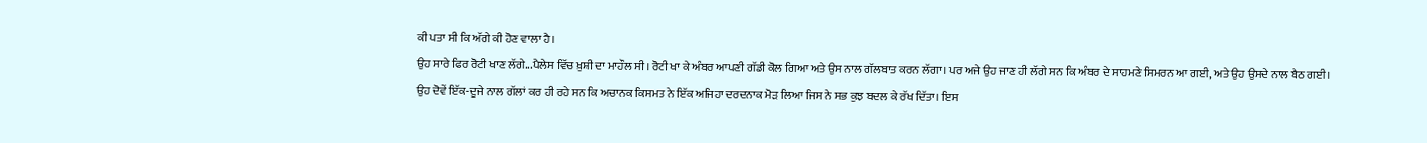ਕੀ ਪਤਾ ਸੀ ਕਿ ਅੱਗੇ ਕੀ ਹੋਣ ਵਾਲਾ ਹੈ।
ਉਹ ਸਾਰੇ ਫਿਰ ਰੋਟੀ ਖਾਣ ਲੱਗੇ...ਪੈਲੇਸ ਵਿੱਚ ਖ਼ੁਸ਼ੀ ਦਾ ਮਾਹੌਲ ਸੀ। ਰੋਟੀ ਖਾ ਕੇ ਅੰਬਰ ਆਪਣੀ ਗੱਡੀ ਕੋਲ ਗਿਆ ਅਤੇ ਉਸ ਨਾਲ ਗੱਲਬਾਤ ਕਰਨ ਲੱਗਾ। ਪਰ ਅਜੇ ਉਹ ਜਾਣ ਹੀ ਲੱਗੇ ਸਨ ਕਿ ਅੰਬਰ ਦੇ ਸਾਹਮਣੇ ਸਿਮਰਨ ਆ ਗਈ, ਅਤੇ ਉਹ ਉਸਦੇ ਨਾਲ ਬੈਠ ਗਈ।
ਉਹ ਦੋਵੇਂ ਇੱਕ-ਦੂਜੇ ਨਾਲ ਗੱਲਾਂ ਕਰ ਹੀ ਰਹੇ ਸਨ ਕਿ ਅਚਾਨਕ ਕਿਸਮਤ ਨੇ ਇੱਕ ਅਜਿਹਾ ਦਰਦਨਾਕ ਮੋੜ ਲਿਆ ਜਿਸ ਨੇ ਸਭ ਕੁਝ ਬਦਲ ਕੇ ਰੱਖ ਦਿੱਤਾ। ਇਸ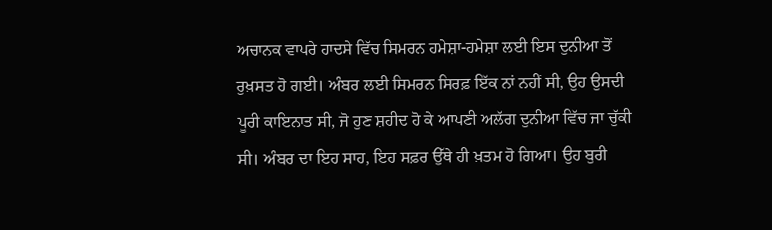ਅਚਾਨਕ ਵਾਪਰੇ ਹਾਦਸੇ ਵਿੱਚ ਸਿਮਰਨ ਹਮੇਸ਼ਾ-ਹਮੇਸ਼ਾ ਲਈ ਇਸ ਦੁਨੀਆ ਤੋਂ ਰੁਖ਼ਸਤ ਹੋ ਗਈ। ਅੰਬਰ ਲਈ ਸਿਮਰਨ ਸਿਰਫ਼ ਇੱਕ ਨਾਂ ਨਹੀਂ ਸੀ, ਉਹ ਉਸਦੀ ਪੂਰੀ ਕਾਇਨਾਤ ਸੀ, ਜੋ ਹੁਣ ਸ਼ਹੀਦ ਹੋ ਕੇ ਆਪਣੀ ਅਲੱਗ ਦੁਨੀਆ ਵਿੱਚ ਜਾ ਚੁੱਕੀ ਸੀ। ਅੰਬਰ ਦਾ ਇਹ ਸਾਹ, ਇਹ ਸਫ਼ਰ ਉੱਥੇ ਹੀ ਖ਼ਤਮ ਹੋ ਗਿਆ। ਉਹ ਬੁਰੀ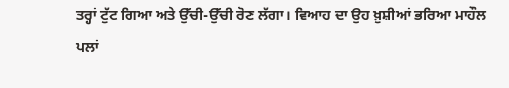ਤਰ੍ਹਾਂ ਟੁੱਟ ਗਿਆ ਅਤੇ ਉੱਚੀ-ਉੱਚੀ ਰੋਣ ਲੱਗਾ। ਵਿਆਹ ਦਾ ਉਹ ਖ਼ੁਸ਼ੀਆਂ ਭਰਿਆ ਮਾਹੌਲ ਪਲਾਂ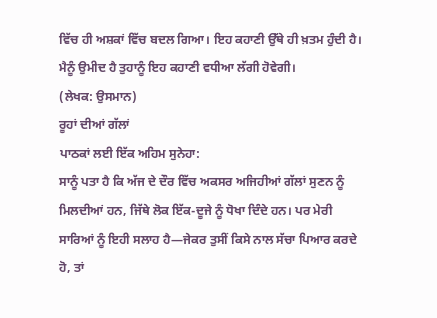ਵਿੱਚ ਹੀ ਅਸ਼ਕਾਂ ਵਿੱਚ ਬਦਲ ਗਿਆ। ਇਹ ਕਹਾਣੀ ਉੱਥੇ ਹੀ ਖ਼ਤਮ ਹੁੰਦੀ ਹੈ। ਮੈਨੂੰ ਉਮੀਦ ਹੈ ਤੁਹਾਨੂੰ ਇਹ ਕਹਾਣੀ ਵਧੀਆ ਲੱਗੀ ਹੋਵੇਗੀ।
(ਲੇਖਕ: ਉਸਮਾਨ)
ਰੂਹਾਂ ਦੀਆਂ ਗੱਲਾਂ
ਪਾਠਕਾਂ ਲਈ ਇੱਕ ਅਹਿਮ ਸੁਨੇਹਾ:
ਸਾਨੂੰ ਪਤਾ ਹੈ ਕਿ ਅੱਜ ਦੇ ਦੌਰ ਵਿੱਚ ਅਕਸਰ ਅਜਿਹੀਆਂ ਗੱਲਾਂ ਸੁਣਨ ਨੂੰ ਮਿਲਦੀਆਂ ਹਨ, ਜਿੱਥੇ ਲੋਕ ਇੱਕ-ਦੂਜੇ ਨੂੰ ਧੋਖਾ ਦਿੰਦੇ ਹਨ। ਪਰ ਮੇਰੀ ਸਾਰਿਆਂ ਨੂੰ ਇਹੀ ਸਲਾਹ ਹੈ—ਜੇਕਰ ਤੁਸੀਂ ਕਿਸੇ ਨਾਲ ਸੱਚਾ ਪਿਆਰ ਕਰਦੇ ਹੋ, ਤਾਂ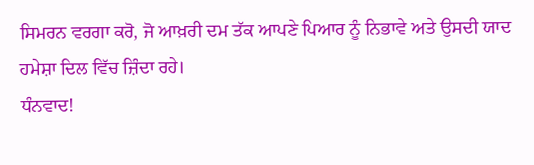ਸਿਮਰਨ ਵਰਗਾ ਕਰੋ, ਜੋ ਆਖ਼ਰੀ ਦਮ ਤੱਕ ਆਪਣੇ ਪਿਆਰ ਨੂੰ ਨਿਭਾਵੇ ਅਤੇ ਉਸਦੀ ਯਾਦ ਹਮੇਸ਼ਾ ਦਿਲ ਵਿੱਚ ਜ਼ਿੰਦਾ ਰਹੇ।
ਧੰਨਵਾਦ!